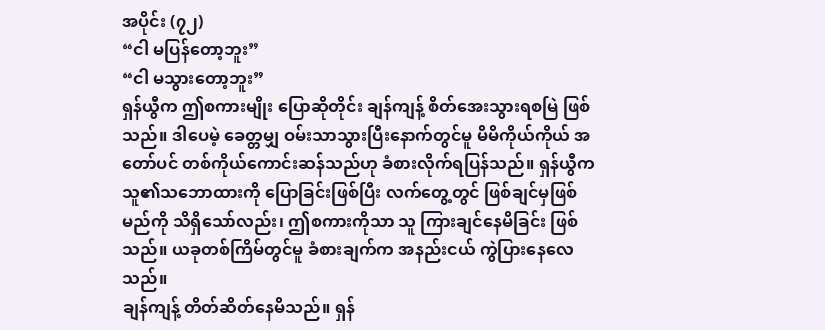အပိုင်း (၇၂)
“ငါ မပြန်တော့ဘူး”
“ငါ မသွားတော့ဘူး”
ရှန်ယွီက ဤစကားမျိုး ပြောဆိုတိုင်း ချန်ကျန့် စိတ်အေးသွားရစမြဲ ဖြစ်သည်။ ဒါပေမဲ့ ခေတ္တမျှ ဝမ်းသာသွားပြီးနောက်တွင်မူ မိမိကိုယ်ကိုယ် အတော်ပင် တစ်ကိုယ်ကောင်းဆန်သည်ဟု ခံစားလိုက်ရပြန်သည်။ ရှန်ယွီက သူ၏သဘောထားကို ပြောခြင်းဖြစ်ပြီး လက်တွေ့တွင် ဖြစ်ချင်မှဖြစ်မည်ကို သိရှိသော်လည်း၊ ဤစကားကိုသာ သူ ကြားချင်နေမိခြင်း ဖြစ်သည်။ ယခုတစ်ကြိမ်တွင်မူ ခံစားချက်က အနည်းငယ် ကွဲပြားနေလေသည်။
ချန်ကျန့် တိတ်ဆိတ်နေမိသည်။ ရှန်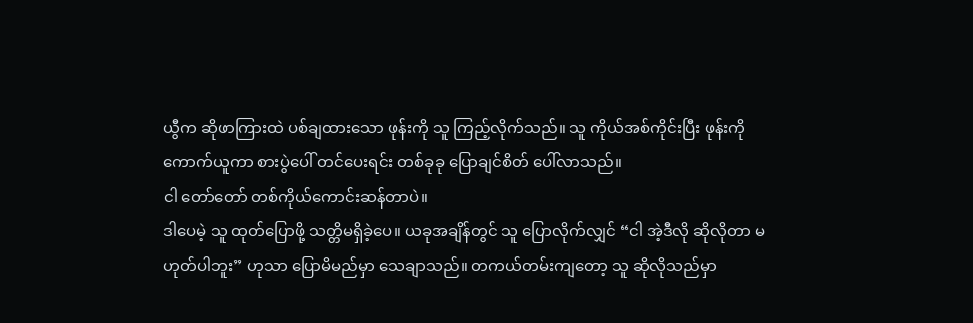ယွီက ဆိုဖာကြားထဲ ပစ်ချထားသော ဖုန်းကို သူ ကြည့်လိုက်သည်။ သူ ကိုယ်အစ်ကိုင်းပြီး ဖုန်းကို ကောက်ယူကာ စားပွဲပေါ် တင်ပေးရင်း တစ်ခုခု ပြောချင်စိတ် ပေါ်လာသည်။
ငါ တော်တော် တစ်ကိုယ်ကောင်းဆန်တာပဲ။
ဒါပေမဲ့ သူ ထုတ်ပြောဖို့ သတ္တိမရှိခဲ့ပေ။ ယခုအချိန်တွင် သူ ပြောလိုက်လျှင် “ငါ အဲ့ဒီလို ဆိုလိုတာ မဟုတ်ပါဘူး” ဟုသာ ပြောမိမည်မှာ သေချာသည်။ တကယ်တမ်းကျတော့ သူ ဆိုလိုသည်မှာ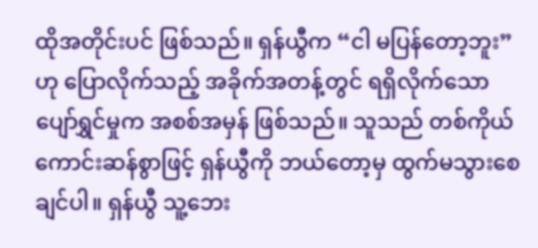ထိုအတိုင်းပင် ဖြစ်သည်။ ရှန်ယွီက “ငါ မပြန်တော့ဘူး” ဟု ပြောလိုက်သည့် အခိုက်အတန့်တွင် ရရှိလိုက်သော ပျော်ရွှင်မှုက အစစ်အမှန် ဖြစ်သည်။ သူသည် တစ်ကိုယ်ကောင်းဆန်စွာဖြင့် ရှန်ယွီကို ဘယ်တော့မှ ထွက်မသွားစေချင်ပါ။ ရှန်ယွီ သူ့ဘေး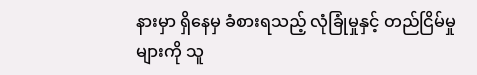နားမှာ ရှိနေမှ ခံစားရသည့် လုံခြုံမှုနှင့် တည်ငြိမ်မှုများကို သူ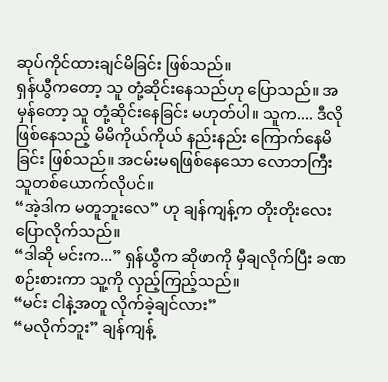ဆုပ်ကိုင်ထားချင်မိခြင်း ဖြစ်သည်။
ရှန်ယွီကတော့ သူ တုံ့ဆိုင်းနေသည်ဟု ပြောသည်။ အမှန်တော့ သူ တုံ့ဆိုင်းနေခြင်း မဟုတ်ပါ။ သူက.... ဒီလိုဖြစ်နေသည့် မိမိကိုယ်ကိုယ် နည်းနည်း ကြောက်နေမိခြင်း ဖြစ်သည်။ အငမ်းမရဖြစ်နေသော လောဘကြီးသူတစ်ယောက်လိုပင်။
“အဲ့ဒါက မတူဘူးလေ” ဟု ချန်ကျန့်က တိုးတိုးလေး ပြောလိုက်သည်။
“ဒါဆို မင်းက...” ရှန်ယွီက ဆိုဖာကို မှီချလိုက်ပြီး ခဏ စဉ်းစားကာ သူ့ကို လှည့်ကြည့်သည်။
“မင်း ငါနဲ့အတူ လိုက်ခဲ့ချင်လား”
“မလိုက်ဘူး” ချန်ကျန့်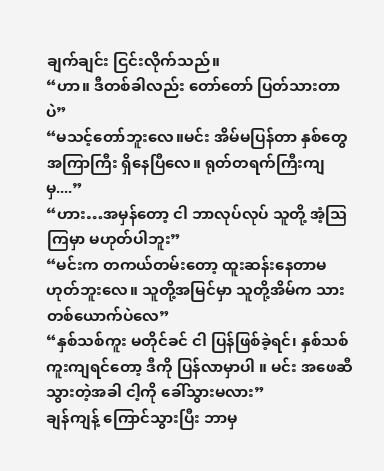ချက်ချင်း ငြင်းလိုက်သည်။
“ဟာ။ ဒီတစ်ခါလည်း တော်တော် ပြတ်သားတာပဲ”
“မသင့်တော်ဘူးလေ။မင်း အိမ်မပြန်တာ နှစ်တွေ အကြာကြီး ရှိနေပြီလေ။ ရုတ်တရက်ကြီးကျမှ....”
“ဟား…အမှန်တော့ ငါ ဘာလုပ်လုပ် သူတို့ အံ့သြကြမှာ မဟုတ်ပါဘူး”
“မင်းက တကယ်တမ်းတော့ ထူးဆန်းနေတာမဟုတ်ဘူးလေ။ သူတို့အမြင်မှာ သူတို့အိမ်က သားတစ်ယောက်ပဲလေ”
“နှစ်သစ်ကူး မတိုင်ခင် ငါ ပြန်ဖြစ်ခဲ့ရင်၊ နှစ်သစ်ကူးကျရင်တော့ ဒီကို ပြန်လာမှာပါ ။ မင်း အဖေဆီ သွားတဲ့အခါ ငါ့ကို ခေါ်သွားမလား”
ချန်ကျန့် ကြောင်သွားပြီး ဘာမှ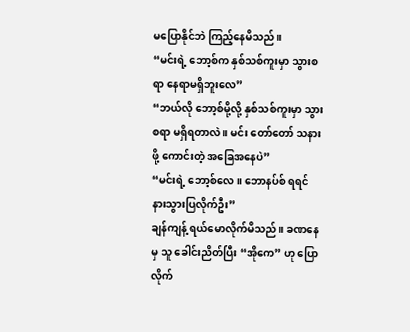မပြောနိုင်ဘဲ ကြည့်နေမိသည်။
“မင်းရဲ့ ဘော့စ်က နှစ်သစ်ကူးမှာ သွားစရာ နေရာမရှိဘူးလေ”
“ဘယ်လို ဘော့စ်မို့လို့ နှစ်သစ်ကူးမှာ သွားစရာ မရှိရတာလဲ ။ မင်း တော်တော် သနားဖို့ ကောင်းတဲ့ အခြေအနေပဲ”
“မင်းရဲ့ ဘော့စ်လေ ။ ဘောနပ်စ် ရရင် နားသွားပြလိုက်ဦး”
ချန်ကျန့် ရယ်မောလိုက်မိသည်။ ခဏနေမှ သူ ခေါင်းညိတ်ပြီး “အိုကေ” ဟု ပြောလိုက်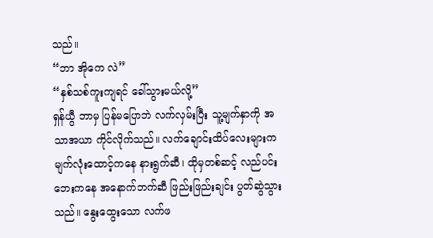သည်။
“ဘာ အိုကေ လဲ”
“နှစ်သစ်ကူးကျရင် ခေါ်သွားမယ်လို့”
ရှန်ယွီ ဘာမှ ပြန်မပြောဘဲ လက်လှမ်းပြီး သူ့မျက်နှာကို အသာအယာ ကိုင်လိုက်သည်။ လက်ချောင်းထိပ်လေးများက မျက်လုံးထောင့်ကနေ နားရွက်ဆီ၊ ထိုမှတစ်ဆင့် လည်ပင်းဘေးကနေ အနောက်ဘက်ဆီ ဖြည်းဖြည်းချင်း ပွတ်ဆွဲသွားသည်။ နွေးထွေးသော လက်ဖ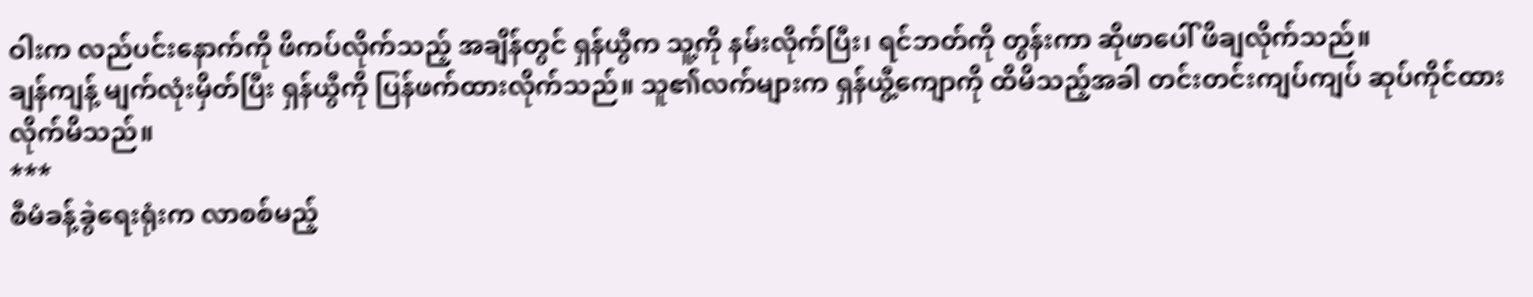ဝါးက လည်ပင်းနောက်ကို ဖိကပ်လိုက်သည့် အချိန်တွင် ရှန်ယွီက သူ့ကို နမ်းလိုက်ပြီး၊ ရင်ဘတ်ကို တွန်းကာ ဆိုဖာပေါ် ဖိချလိုက်သည်။
ချန်ကျန့် မျက်လုံးမှိတ်ပြီး ရှန်ယွီကို ပြန်ဖက်ထားလိုက်သည်။ သူ၏လက်များက ရှန်ယွီ့ကျောကို ထိမိသည့်အခါ တင်းတင်းကျပ်ကျပ် ဆုပ်ကိုင်ထားလိုက်မိသည်။
***
စီမံခန့်ခွဲရေးရုံးက လာစစ်မည့်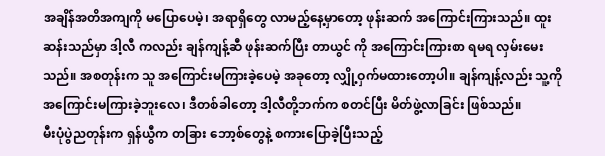အချိန်အတိအကျကို မပြောပေမဲ့၊ အရာရှိတွေ လာမည့်နေ့မှာတော့ ဖုန်းဆက် အကြောင်းကြားသည်။ ထူးဆန်းသည်မှာ ဒါ့လီ ကလည်း ချန်ကျန့်ဆီ ဖုန်းဆက်ပြီး တာယွင် ကို အကြောင်းကြားစာ ရမရ လှမ်းမေးသည်။ အစတုန်းက သူ အကြောင်းမကြားခဲ့ပေမဲ့ အခုတော့ လျှို့ဝှက်မထားတော့ပါ။ ချန်ကျန့်လည်း သူ့ကို အကြောင်းမကြားခဲ့ဘူးလေ၊ ဒီတစ်ခါတော့ ဒါ့လီတို့ဘက်က စတင်ပြီး မိတ်ဖွဲ့လာခြင်း ဖြစ်သည်။
မီးပုံပွဲညတုန်းက ရှန်ယွီက တခြား ဘော့စ်တွေနဲ့ စကားပြောခဲ့ပြီးသည့်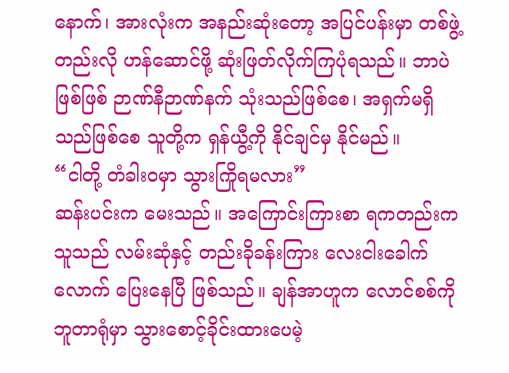နောက်၊ အားလုံးက အနည်းဆုံးတော့ အပြင်ပန်းမှာ တစ်ဖွဲ့တည်းလို ဟန်ဆောင်ဖို့ ဆုံးဖြတ်လိုက်ကြပုံရသည်။ ဘာပဲဖြစ်ဖြစ် ဉာဏ်နီဉာဏ်နက် သုံးသည်ဖြစ်စေ၊ အရှက်မရှိသည်ဖြစ်စေ သူတို့က ရှန်ယွီ့ကို နိုင်ချင်မှ နိုင်မည်။
“ငါတို့ တံခါးဝမှာ သွားကြိုရမလား”
ဆန်းပင်းက မေးသည်။ အကြောင်းကြားစာ ရကတည်းက သူသည် လမ်းဆုံနှင့် တည်းခိုခန်းကြား လေးငါးခေါက်လောက် ပြေးနေပြီ ဖြစ်သည်။ ချန်အာဟူက လောင်စစ်ကို ဘူတာရုံမှာ သွားစောင့်ခိုင်းထားပေမဲ့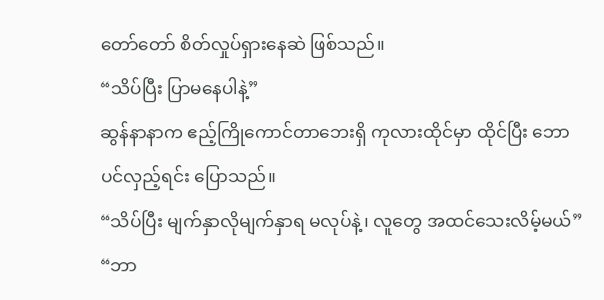တော်တော် စိတ်လှုပ်ရှားနေဆဲ ဖြစ်သည်။
“သိပ်ပြီး ပြာမနေပါနဲ့”
ဆွန်နာနာက ဧည့်ကြိုကောင်တာဘေးရှိ ကုလားထိုင်မှာ ထိုင်ပြီး ဘောပင်လှည့်ရင်း ပြောသည်။
“သိပ်ပြီး မျက်နှာလိုမျက်နှာရ မလုပ်နဲ့၊ လူတွေ အထင်သေးလိမ့်မယ်”
“ဘာ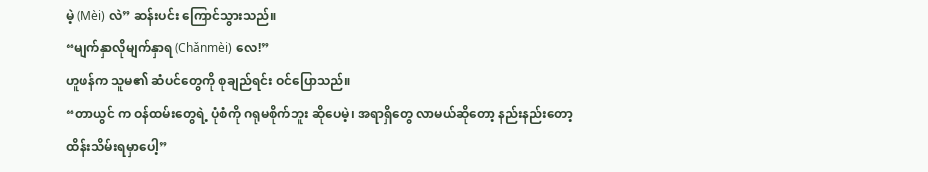မဲ့ (Mèi) လဲ” ဆန်းပင်း ကြောင်သွားသည်။
“မျက်နှာလိုမျက်နှာရ (Chǎnmèi) လေ!”
ဟူဖန်က သူမ၏ ဆံပင်တွေကို စုချည်ရင်း ဝင်ပြောသည်။
“တာယွင် က ဝန်ထမ်းတွေရဲ့ ပုံစံကို ဂရုမစိုက်ဘူး ဆိုပေမဲ့၊ အရာရှိတွေ လာမယ်ဆိုတော့ နည်းနည်းတော့ ထိန်းသိမ်းရမှာပေါ့”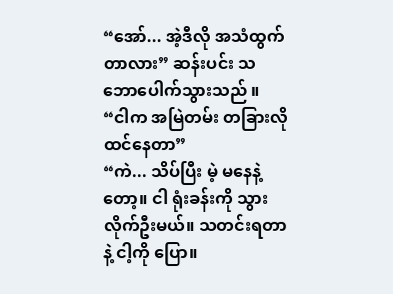“အော်... အဲ့ဒီလို အသံထွက်တာလား” ဆန်းပင်း သဘောပေါက်သွားသည် ။
“ငါက အမြဲတမ်း တခြားလို ထင်နေတာ”
“ကဲ... သိပ်ပြီး မဲ့ မနေနဲ့တော့။ ငါ ရုံးခန်းကို သွားလိုက်ဦးမယ်။ သတင်းရတာနဲ့ ငါ့ကို ပြော။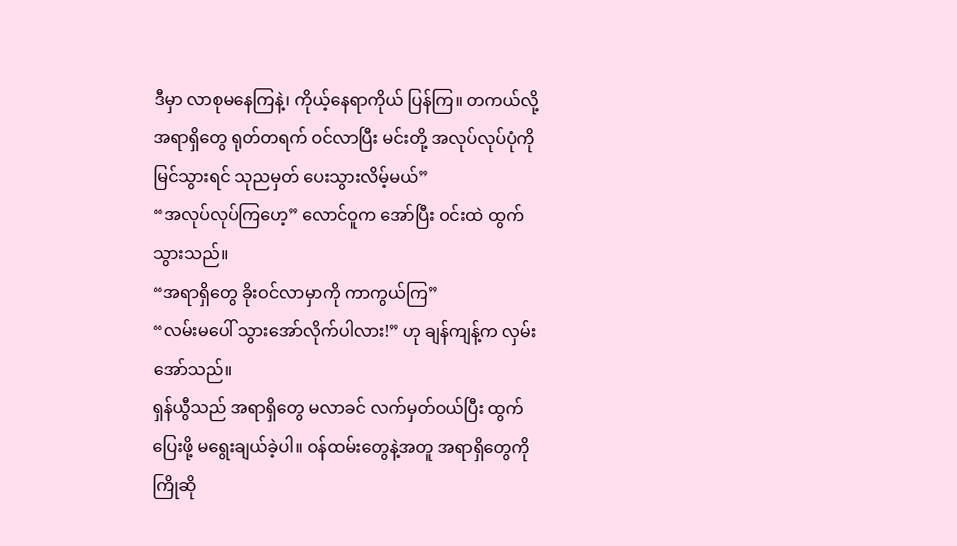ဒီမှာ လာစုမနေကြနဲ့၊ ကိုယ့်နေရာကိုယ် ပြန်ကြ။ တကယ်လို့ အရာရှိတွေ ရုတ်တရက် ဝင်လာပြီး မင်းတို့ အလုပ်လုပ်ပုံကို မြင်သွားရင် သုညမှတ် ပေးသွားလိမ့်မယ်”
“အလုပ်လုပ်ကြဟေ့” လောင်ဝူက အော်ပြီး ဝင်းထဲ ထွက်သွားသည်။
“အရာရှိတွေ ခိုးဝင်လာမှာကို ကာကွယ်ကြ”
“လမ်းမပေါ် သွားအော်လိုက်ပါလား!” ဟု ချန်ကျန့်က လှမ်းအော်သည်။
ရှန်ယွီသည် အရာရှိတွေ မလာခင် လက်မှတ်ဝယ်ပြီး ထွက်ပြေးဖို့ မရွေးချယ်ခဲ့ပါ။ ဝန်ထမ်းတွေနဲ့အတူ အရာရှိတွေကို ကြိုဆို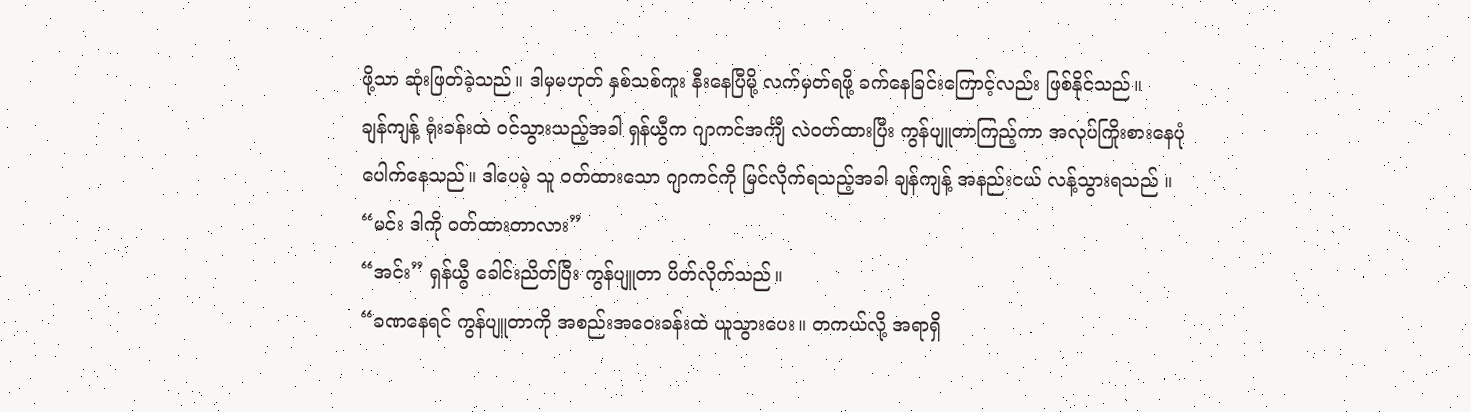ဖို့သာ ဆုံးဖြတ်ခဲ့သည်။ ဒါမှမဟုတ် နှစ်သစ်ကူး နီးနေပြီမို့ လက်မှတ်ရဖို့ ခက်နေခြင်းကြောင့်လည်း ဖြစ်နိုင်သည်။
ချန်ကျန့် ရုံးခန်းထဲ ဝင်သွားသည့်အခါ ရှန်ယွီက ဂျာကင်အင်္ကျီ လဲဝတ်ထားပြီး ကွန်ပျူတာကြည့်ကာ အလုပ်ကြိုးစားနေပုံ ပေါက်နေသည်။ ဒါပေမဲ့ သူ ဝတ်ထားသော ဂျာကင်ကို မြင်လိုက်ရသည့်အခါ ချန်ကျန့် အနည်းငယ် လန့်သွားရသည် ။
“မင်း ဒါကို ဝတ်ထားတာလား”
“အင်း” ရှန်ယွီ ခေါင်းညိတ်ပြီး ကွန်ပျူတာ ပိတ်လိုက်သည်။
“ခဏနေရင် ကွန်ပျူတာကို အစည်းအဝေးခန်းထဲ ယူသွားပေး။ တကယ်လို့ အရာရှိ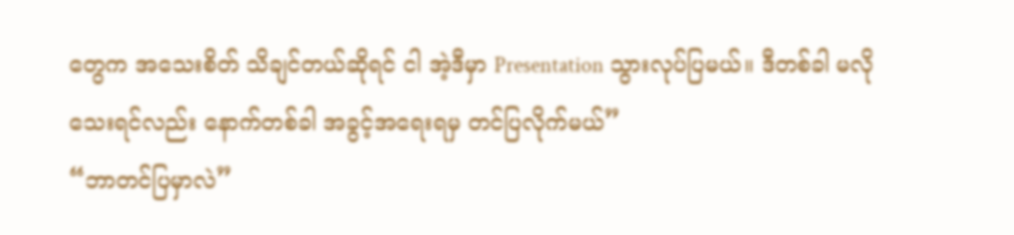တွေက အသေးစိတ် သိချင်တယ်ဆိုရင် ငါ အဲ့ဒီမှာ Presentation သွားလုပ်ပြမယ်။ ဒီတစ်ခါ မလိုသေးရင်လည်း နောက်တစ်ခါ အခွင့်အရေးရမှ တင်ပြလိုက်မယ်”
“ဘာတင်ပြမှာလဲ”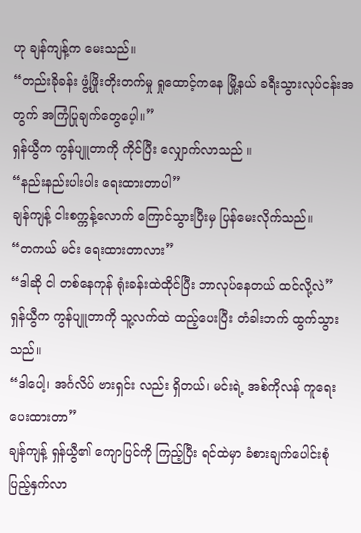ဟု ချန်ကျန့်က မေးသည်။
“တည်းခိုခန်း ဖွံ့ဖြိုးတိုးတက်မှု ရှုထောင့်ကနေ မြို့နယ် ခရီးသွားလုပ်ငန်းအတွက် အကြံပြုချက်တွေပေ့ါ။”
ရှန်ယွီက ကွန်ပျူတာကို ကိုင်ပြီး လျှောက်လာသည် ။
“နည်းနည်းပါးပါး ရေးထားတာပါ”
ချန်ကျန့် ငါးစက္ကန့်လောက် ကြောင်သွားပြီးမှ ပြန်မေးလိုက်သည်။
“တကယ် မင်း ရေးထားတာလား”
“ဒါဆို ငါ တစ်နေကုန် ရုံးခန်းထဲထိုင်ပြီး ဘာလုပ်နေတယ် ထင်လို့လဲ”
ရှန်ယွီက ကွန်ပျူတာကို သူ့လက်ထဲ ထည့်ပေးပြီး တံခါးဘက် ထွက်သွားသည်။
“ဒါပေါ့၊ အင်္ဂလိပ် ဗားရှင်း လည်း ရှိတယ်၊ မင်းရဲ့ အစ်ကိုလန် ကူရေးပေးထားတာ”
ချန်ကျန့် ရှန်ယွီ၏ ကျောပြင်ကို ကြည့်ပြီး ရင်ထဲမှာ ခံစားချက်ပေါင်းစုံ ပြည့်နှက်လာ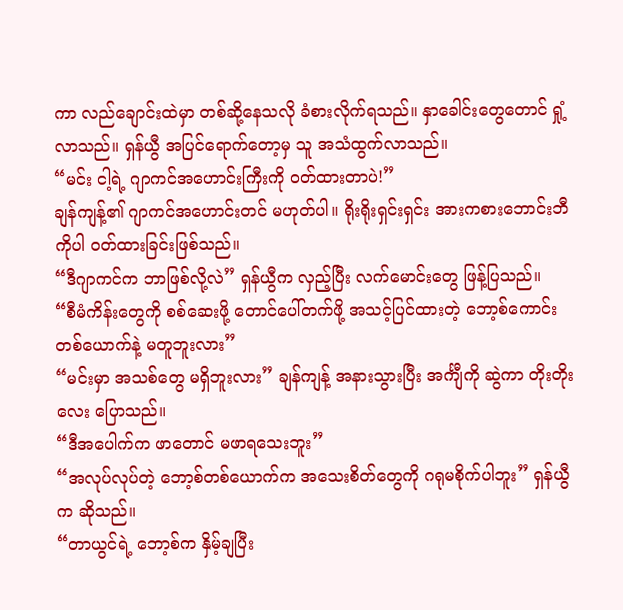ကာ လည်ချောင်းထဲမှာ တစ်ဆို့နေသလို ခံစားလိုက်ရသည်။ နှာခေါင်းတွေတောင် ရှုံ့လာသည်။ ရှန်ယွီ အပြင်ရောက်တော့မှ သူ အသံထွက်လာသည်။
“မင်း ငါ့ရဲ့ ဂျာကင်အဟောင်းကြီးကို ဝတ်ထားတာပဲ!”
ချန်ကျန့်၏ ဂျာကင်အဟောင်းတင် မဟုတ်ပါ။ ရိုးရိုးရှင်းရှင်း အားကစားဘောင်းဘီကိုပါ ဝတ်ထားခြင်းဖြစ်သည်။
“ဒီဂျာကင်က ဘာဖြစ်လို့လဲ” ရှန်ယွီက လှည့်ပြီး လက်မောင်းတွေ ဖြန့်ပြသည်။
“စီမံကိန်းတွေကို စစ်ဆေးဖို့ တောင်ပေါ်တက်ဖို့ အသင့်ပြင်ထားတဲ့ ဘော့စ်ကောင်း တစ်ယောက်နဲ့ မတူဘူးလား”
“မင်းမှာ အသစ်တွေ မရှိဘူးလား” ချန်ကျန့် အနားသွားပြီး အင်္ကျီကို ဆွဲကာ တိုးတိုးလေး ပြောသည်။
“ဒီအပေါက်က ဖာတောင် မဖာရသေးဘူး”
“အလုပ်လုပ်တဲ့ ဘော့စ်တစ်ယောက်က အသေးစိတ်တွေကို ဂရုမစိုက်ပါဘူး” ရှန်ယွီက ဆိုသည်။
“တာယွင်ရဲ့ ဘော့စ်က နှိမ့်ချပြီး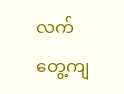လက်တွေ့ကျ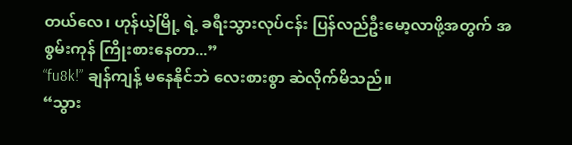တယ်လေ၊ ဟုန်ယဲ့မြို့ ရဲ့ ခရီးသွားလုပ်ငန်း ပြန်လည်ဦးမော့လာဖို့အတွက် အစွမ်းကုန် ကြိုးစားနေတာ...”
“fu8k!” ချန်ကျန့် မနေနိုင်ဘဲ လေးစားစွာ ဆဲလိုက်မိသည်။
“သွား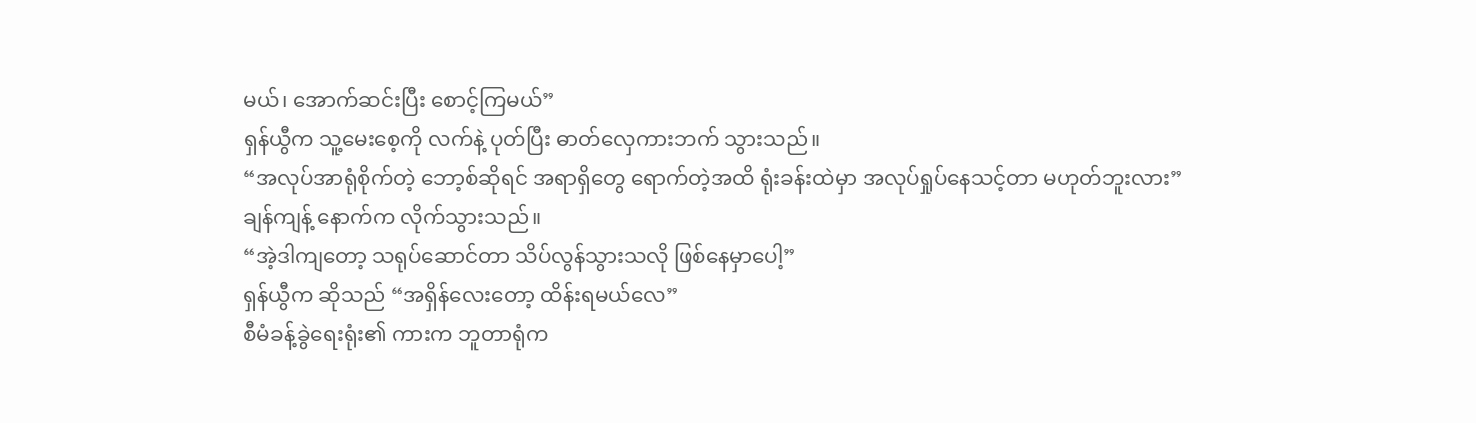မယ်၊ အောက်ဆင်းပြီး စောင့်ကြမယ်”
ရှန်ယွီက သူ့မေးစေ့ကို လက်နဲ့ ပုတ်ပြီး ဓာတ်လှေကားဘက် သွားသည်။
“အလုပ်အာရုံစိုက်တဲ့ ဘော့စ်ဆိုရင် အရာရှိတွေ ရောက်တဲ့အထိ ရုံးခန်းထဲမှာ အလုပ်ရှုပ်နေသင့်တာ မဟုတ်ဘူးလား”
ချန်ကျန့် နောက်က လိုက်သွားသည်။
“အဲ့ဒါကျတော့ သရုပ်ဆောင်တာ သိပ်လွန်သွားသလို ဖြစ်နေမှာပေါ့”
ရှန်ယွီက ဆိုသည် “အရှိန်လေးတော့ ထိန်းရမယ်လေ”
စီမံခန့်ခွဲရေးရုံး၏ ကားက ဘူတာရုံက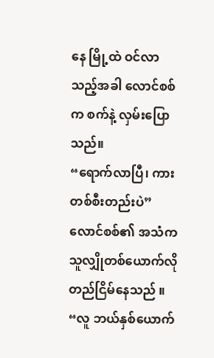နေ မြို့ထဲ ဝင်လာသည့်အခါ လောင်စစ်က စက်နဲ့ လှမ်းပြောသည်။
“ရောက်လာပြီ၊ ကားတစ်စီးတည်းပဲ” လောင်စစ်၏ အသံက သူလျှိုတစ်ယောက်လို တည်ငြိမ်နေသည် ။
“လူ ဘယ်နှစ်ယောက်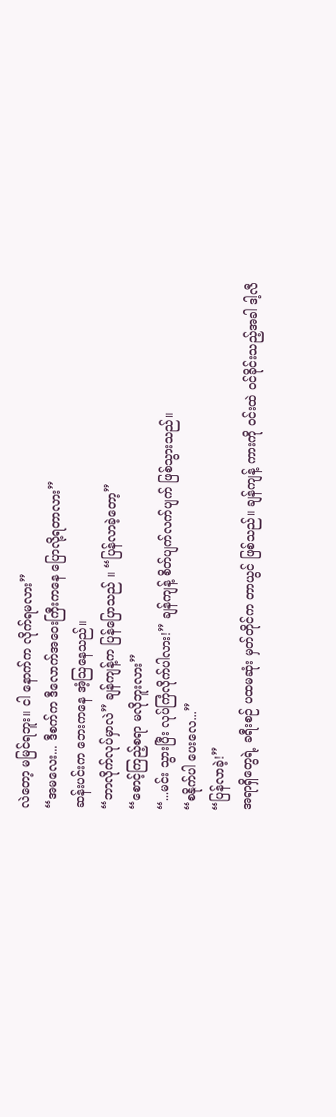လဲတော့ မမြင်ရဘူး။ ငါ နောက်က လိုက်ရမလား”
“အမလေး... ဒီစက်က ဒီလောက်အဝေးကြီးကနေ ပြောလို့ရတာလား”
ဆန်းပင်းက ဘေးကနေ အံ့သြနေသည်။
“ဘာလိုက်လုပ်မှာလဲ” ချန်ကျန့်က ပြန်ပြောသည် ။ “ပြန်လာခဲ့တော့”
“စောင့်ကြည့်စရာ မလိုဘူးလား”
“...မင်း သွားပြီး လုပ်ကြံလိုက်ပါလား!” ချန်ကျန့် စိတ်ပျက်လက်ပျက် ဖြစ်သွားသည်။
“စနိုက်ပါ ပေးလေ...”
“ပြန်လာခဲ့!”
အရာရှိတွေရဲ့ ခရီးစဉ် ပထမဆုံး မှတ်တိုင်က တာယွင် ဖြစ်သည်။ ချန်ကျန့် ကားကို ဝင်းထဲ ဝင်ခိုင်းသည့်အခါ ဒါ့လီ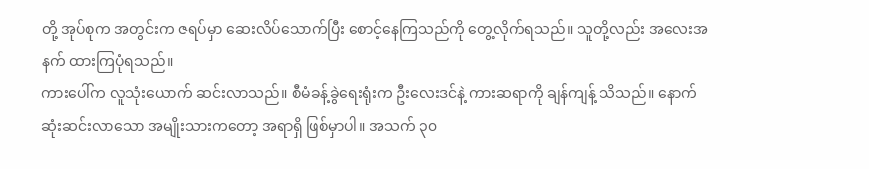တို့ အုပ်စုက အတွင်းက ဇရပ်မှာ ဆေးလိပ်သောက်ပြီး စောင့်နေကြသည်ကို တွေ့လိုက်ရသည်။ သူတို့လည်း အလေးအနက် ထားကြပုံရသည်။
ကားပေါ်က လူသုံးယောက် ဆင်းလာသည်။ စီမံခန့်ခွဲရေးရုံးက ဦးလေးဒင်နဲ့ ကားဆရာကို ချန်ကျန့် သိသည်။ နောက်ဆုံးဆင်းလာသော အမျိုးသားကတော့ အရာရှိ ဖြစ်မှာပါ။ အသက် ၃၀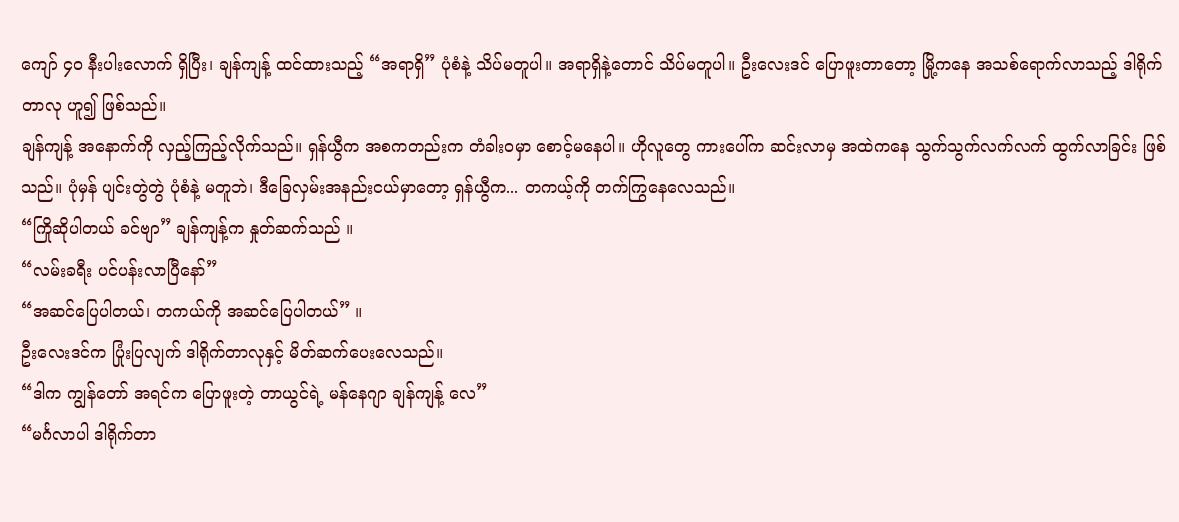ကျော် ၄၀ နီးပါးလောက် ရှိပြီး၊ ချန်ကျန့် ထင်ထားသည့် “အရာရှိ” ပုံစံနဲ့ သိပ်မတူပါ။ အရာရှိနဲ့တောင် သိပ်မတူပါ။ ဦးလေးဒင် ပြောဖူးတာတော့ မြို့ကနေ အသစ်ရောက်လာသည့် ဒါရိုက်တာလု ဟူ၍ ဖြစ်သည်။
ချန်ကျန့် အနောက်ကို လှည့်ကြည့်လိုက်သည်။ ရှန်ယွီက အစကတည်းက တံခါးဝမှာ စောင့်မနေပါ။ ဟိုလူတွေ ကားပေါ်က ဆင်းလာမှ အထဲကနေ သွက်သွက်လက်လက် ထွက်လာခြင်း ဖြစ်သည်။ ပုံမှန် ပျင်းတွဲတွဲ ပုံစံနဲ့ မတူဘဲ၊ ဒီခြေလှမ်းအနည်းငယ်မှာတော့ ရှန်ယွီက... တကယ့်ကို တက်ကြွနေလေသည်။
“ကြိုဆိုပါတယ် ခင်ဗျာ” ချန်ကျန့်က နှုတ်ဆက်သည် ။
“လမ်းခရီး ပင်ပန်းလာပြီနော်”
“အဆင်ပြေပါတယ်၊ တကယ်ကို အဆင်ပြေပါတယ်” ။
ဦးလေးဒင်က ပြုံးပြလျက် ဒါရိုက်တာလုနှင့် မိတ်ဆက်ပေးလေသည်။
“ဒါက ကျွန်တော် အရင်က ပြောဖူးတဲ့ တာယွင်ရဲ့ မန်နေဂျာ ချန်ကျန့် လေ”
“မင်္ဂလာပါ ဒါရိုက်တာ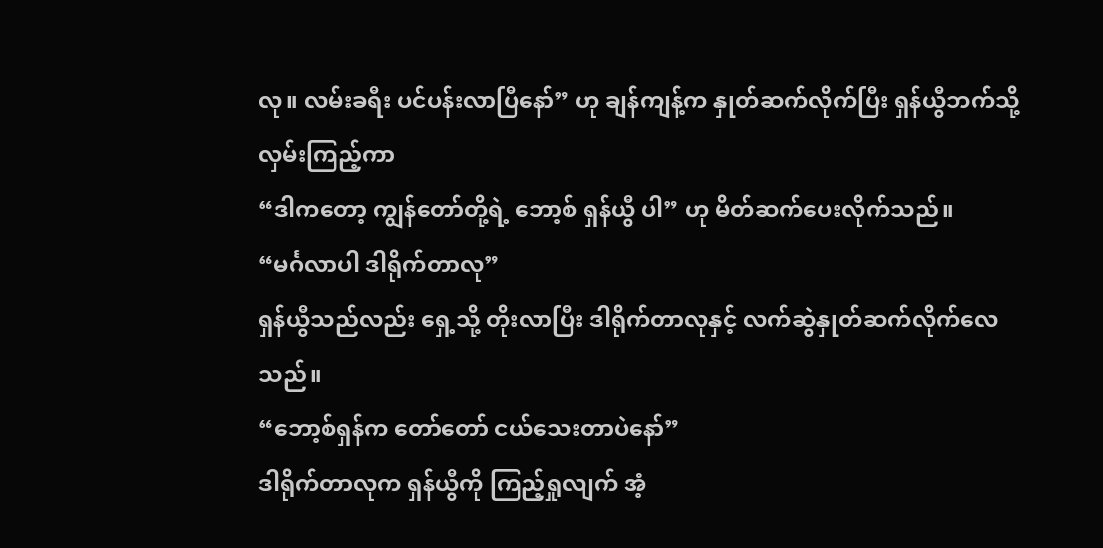လု။ လမ်းခရီး ပင်ပန်းလာပြီနော်” ဟု ချန်ကျန့်က နှုတ်ဆက်လိုက်ပြီး ရှန်ယွီဘက်သို့ လှမ်းကြည့်ကာ
“ဒါကတော့ ကျွန်တော်တို့ရဲ့ ဘော့စ် ရှန်ယွီ ပါ” ဟု မိတ်ဆက်ပေးလိုက်သည်။
“မင်္ဂလာပါ ဒါရိုက်တာလု”
ရှန်ယွီသည်လည်း ရှေ့သို့ တိုးလာပြီး ဒါရိုက်တာလုနှင့် လက်ဆွဲနှုတ်ဆက်လိုက်လေသည်။
“ဘော့စ်ရှန်က တော်တော် ငယ်သေးတာပဲနော်”
ဒါရိုက်တာလုက ရှန်ယွီကို ကြည့်ရှုလျက် အံ့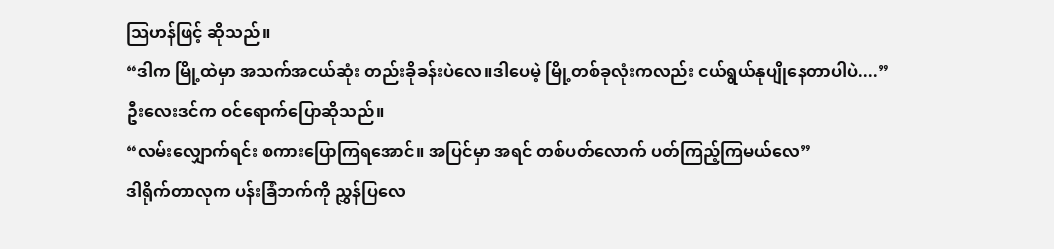သြဟန်ဖြင့် ဆိုသည်။
“ဒါက မြို့ထဲမှာ အသက်အငယ်ဆုံး တည်းခိုခန်းပဲလေ။ဒါပေမဲ့ မြို့တစ်ခုလုံးကလည်း ငယ်ရွယ်နုပျိုနေတာပါပဲ....”
ဦးလေးဒင်က ဝင်ရောက်ပြောဆိုသည်။
“လမ်းလျှောက်ရင်း စကားပြောကြရအောင်။ အပြင်မှာ အရင် တစ်ပတ်လောက် ပတ်ကြည့်ကြမယ်လေ”
ဒါရိုက်တာလုက ပန်းခြံဘက်ကို ညွှန်ပြလေ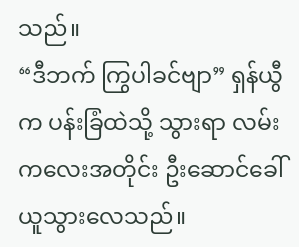သည်။
“ဒီဘက် ကြွပါခင်ဗျာ” ရှန်ယွီက ပန်းခြံထဲသို့ သွားရာ လမ်းကလေးအတိုင်း ဦးဆောင်ခေါ်ယူသွားလေသည်။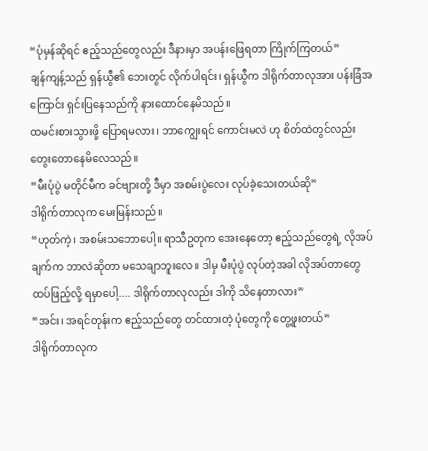“ပုံမှန်ဆိုရင် ဧည့်သည်တွေလည်း ဒီနားမှာ အပန်းဖြေရတာ ကြိုက်ကြတယ်”
ချန်ကျန့်သည် ရှန်ယွီ၏ ဘေးတွင် လိုက်ပါရင်း၊ ရှန်ယွီက ဒါရိုက်တာလုအား ပန်းခြံအကြောင်း ရှင်းပြနေသည်ကို နားထောင်နေမိသည်။
ထမင်းစားသွားဖို့ ပြောရမလား၊ ဘာကျွေးရင် ကောင်းမလဲ ဟု စိတ်ထဲတွင်လည်း တွေးတောနေမိလေသည်။
“မီးပုံပွဲ မတိုင်မီက ခင်ဗျားတို့ ဒီမှာ အစမ်းပွဲလေး လုပ်ခဲ့သေးတယ်ဆို”
ဒါရိုက်တာလုက မေးမြန်းသည်။
“ဟုတ်ကဲ့၊ အစမ်းသဘောပေါ့။ ရာသီဥတုက အေးနေတော့ ဧည့်သည်တွေရဲ့ လိုအပ်ချက်က ဘာလဲဆိုတာ မသေချာဘူးလေ။ ဒါမှ မီးပုံပွဲ လုပ်တဲ့အခါ လိုအပ်တာတွေ ထပ်ဖြည့်လို့ ရမှာပေါ့.... ဒါရိုက်တာလုလည်း ဒါကို သိနေတာလား”
“အင်း၊ အရင်တုန်းက ဧည့်သည်တွေ တင်ထားတဲ့ ပုံတွေကို တွေ့ဖူးတယ်”
ဒါရိုက်တာလုက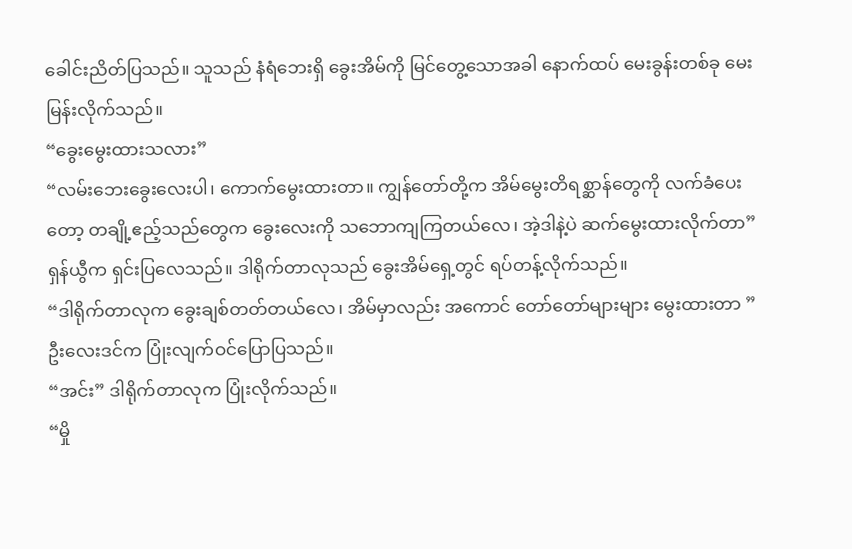ခေါင်းညိတ်ပြသည်။ သူသည် နံရံဘေးရှိ ခွေးအိမ်ကို မြင်တွေ့သောအခါ နောက်ထပ် မေးခွန်းတစ်ခု မေးမြန်းလိုက်သည်။
“ခွေးမွေးထားသလား”
“လမ်းဘေးခွေးလေးပါ၊ ကောက်မွေးထားတာ။ ကျွန်တော်တို့က အိမ်မွေးတိရစ္ဆာန်တွေကို လက်ခံပေးတော့ တချို့ဧည့်သည်တွေက ခွေးလေးကို သဘောကျကြတယ်လေ၊ အဲ့ဒါနဲ့ပဲ ဆက်မွေးထားလိုက်တာ”
ရှန်ယွီက ရှင်းပြလေသည်။ ဒါရိုက်တာလုသည် ခွေးအိမ်ရှေ့တွင် ရပ်တန့်လိုက်သည်။
“ဒါရိုက်တာလုက ခွေးချစ်တတ်တယ်လေ၊ အိမ်မှာလည်း အကောင် တော်တော်များများ မွေးထားတာ ”
ဦးလေးဒင်က ပြုံးလျက်ဝင်ပြောပြသည်။
“အင်း” ဒါရိုက်တာလုက ပြုံးလိုက်သည်။
“မှို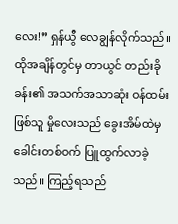လေး!” ရှန်ယွီ လေချွန်လိုက်သည်။
ထိုအချိန်တွင်မှ တာယွင် တည်းခိုခန်း၏ အသက်အသာဆုံး ဝန်ထမ်းဖြစ်သူ မှိုလေးသည် ခွေးအိမ်ထဲမှ ခေါင်းတစ်ဝက် ပြူထွက်လာခဲ့သည်။ ကြည့်ရသည်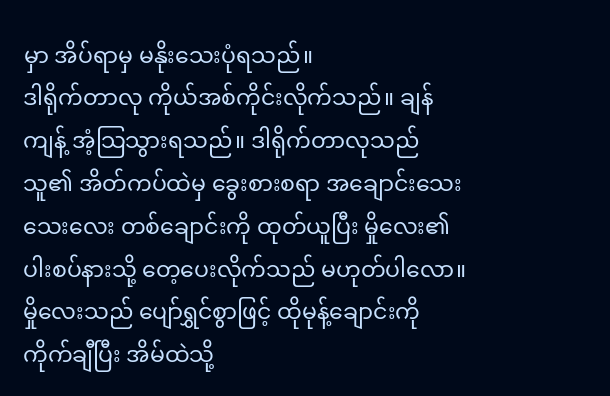မှာ အိပ်ရာမှ မနိုးသေးပုံရသည်။
ဒါရိုက်တာလု ကိုယ်အစ်ကိုင်းလိုက်သည်။ ချန်ကျန့် အံ့သြသွားရသည်။ ဒါရိုက်တာလုသည် သူ၏ အိတ်ကပ်ထဲမှ ခွေးစားစရာ အချောင်းသေးသေးလေး တစ်ချောင်းကို ထုတ်ယူပြီး မှိုလေး၏ ပါးစပ်နားသို့ တေ့ပေးလိုက်သည် မဟုတ်ပါလော။
မှိုလေးသည် ပျော်ရွှင်စွာဖြင့် ထိုမုန့်ချောင်းကို ကိုက်ချီပြီး အိမ်ထဲသို့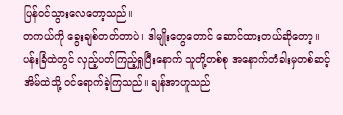ပြန်ဝင်သွားလေတော့သည်။
တကယ်ကို ခွေးချစ်တတ်တာပဲ၊ ဒါမျိုးတွေတောင် ဆောင်ထားတယ်ဆိုတော့။
ပန်းခြံထဲတွင် လှည့်ပတ်ကြည့်ရှုပြီးနောက် သူတို့တစ်စု အနောက်တံခါးမှတစ်ဆင့် အိမ်ထဲသို့ ဝင်ရောက်ခဲ့ကြသည်။ ချန်အာဟူသည်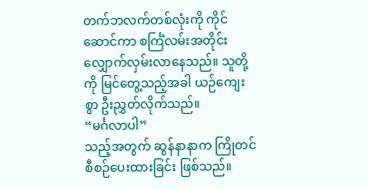တက်ဘလက်တစ်လုံးကို ကိုင်ဆောင်ကာ စင်္ကြံလမ်းအတိုင်း လျှောက်လှမ်းလာနေသည်။ သူတို့ကို မြင်တွေ့သည့်အခါ ယဉ်ကျေးစွာ ဦးညွှတ်လိုက်သည်။
“မင်္ဂလာပါ”
သည့်အတွက် ဆွန်နာနာက ကြိုတင် စီစဉ်ပေးထားခြင်း ဖြစ်သည်။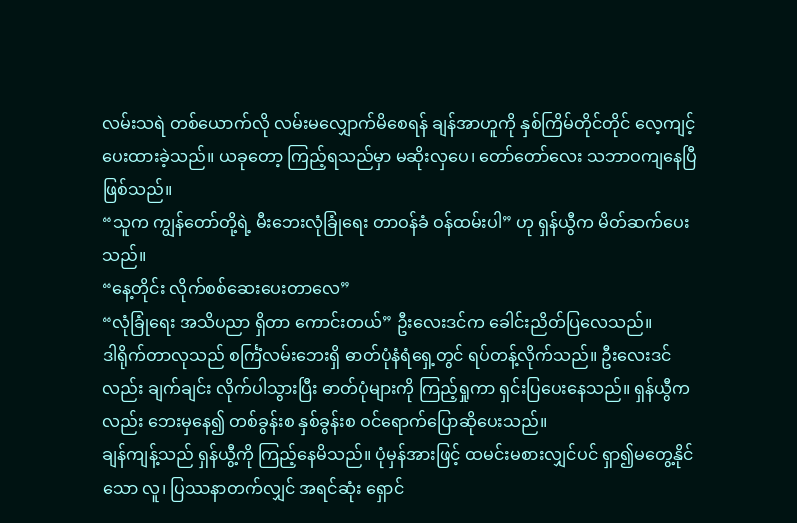လမ်းသရဲ တစ်ယောက်လို လမ်းမလျှောက်မိစေရန် ချန်အာဟူကို နှစ်ကြိမ်တိုင်တိုင် လေ့ကျင့်ပေးထားခဲ့သည်။ ယခုတော့ ကြည့်ရသည်မှာ မဆိုးလှပေ၊ တော်တော်လေး သဘာဝကျနေပြီ ဖြစ်သည်။
“သူက ကျွန်တော်တို့ရဲ့ မီးဘေးလုံခြုံရေး တာဝန်ခံ ဝန်ထမ်းပါ” ဟု ရှန်ယွီက မိတ်ဆက်ပေးသည်။
“နေ့တိုင်း လိုက်စစ်ဆေးပေးတာလေ”
“လုံခြုံရေး အသိပညာ ရှိတာ ကောင်းတယ်” ဦးလေးဒင်က ခေါင်းညိတ်ပြလေသည်။
ဒါရိုက်တာလုသည် စင်္ကြံလမ်းဘေးရှိ ဓာတ်ပုံနံရံရှေ့တွင် ရပ်တန့်လိုက်သည်။ ဦးလေးဒင်လည်း ချက်ချင်း လိုက်ပါသွားပြီး ဓာတ်ပုံများကို ကြည့်ရှုကာ ရှင်းပြပေးနေသည်။ ရှန်ယွီကလည်း ဘေးမှနေ၍ တစ်ခွန်းစ နှစ်ခွန်းစ ဝင်ရောက်ပြောဆိုပေးသည်။
ချန်ကျန့်သည် ရှန်ယွီ့ကို ကြည့်နေမိသည်။ ပုံမှန်အားဖြင့် ထမင်းမစားလျှင်ပင် ရှာ၍မတွေ့နိုင်သော လူ၊ ပြဿနာတက်လျှင် အရင်ဆုံး ရှောင်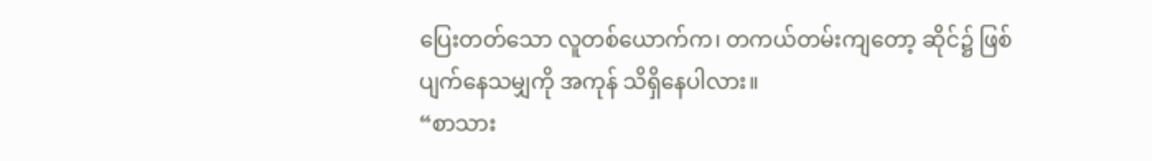ပြေးတတ်သော လူတစ်ယောက်က၊ တကယ်တမ်းကျတော့ ဆိုင်၌ ဖြစ်ပျက်နေသမျှကို အကုန် သိရှိနေပါလား။
“စာသား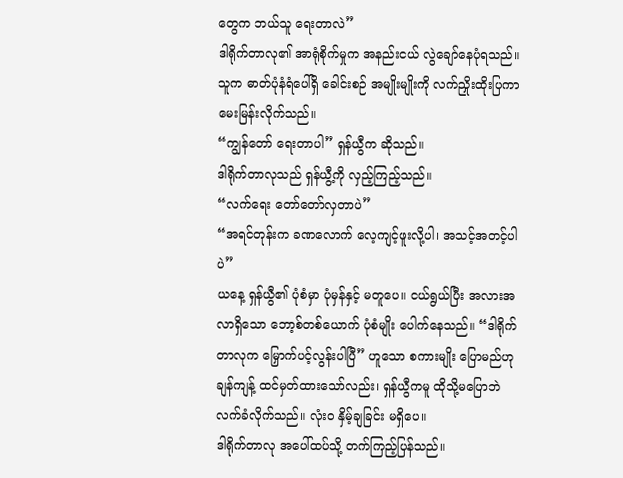တွေက ဘယ်သူ ရေးတာလဲ”
ဒါရိုက်တာလု၏ အာရုံစိုက်မှုက အနည်းငယ် လွဲချော်နေပုံရသည်။ သူက ဓာတ်ပုံနံရံပေါ်ရှိ ခေါင်းစဉ် အမျိုးမျိုးကို လက်ညှိုးထိုးပြကာ မေးမြန်းလိုက်သည်။
“ကျွန်တော် ရေးတာပါ” ရှန်ယွီက ဆိုသည်။
ဒါရိုက်တာလုသည် ရှန်ယွီ့ကို လှည့်ကြည့်သည်။
“လက်ရေး တော်တော်လှတာပဲ”
“အရင်တုန်းက ခဏလောက် လေ့ကျင့်ဖူးလို့ပါ၊ အသင့်အတင့်ပါပဲ”
ယနေ့ ရှန်ယွီ၏ ပုံစံမှာ ပုံမှန်နှင့် မတူပေ။ ငယ်ရွယ်ပြီး အလားအလာရှိသော ဘော့စ်တစ်ယောက် ပုံစံမျိုး ပေါက်နေသည်။ “ဒါရိုက်တာလုက မြှောက်ပင့်လွန်းပါပြီ” ဟူသော စကားမျိုး ပြောမည်ဟု ချန်ကျန့် ထင်မှတ်ထားသော်လည်း၊ ရှန်ယွီကမူ ထိုသို့မပြောဘဲ လက်ခံလိုက်သည်။ လုံးဝ နှိမ့်ချခြင်း မရှိပေ။
ဒါရိုက်တာလု အပေါ်ထပ်သို့ တက်ကြည့်ပြန်သည်။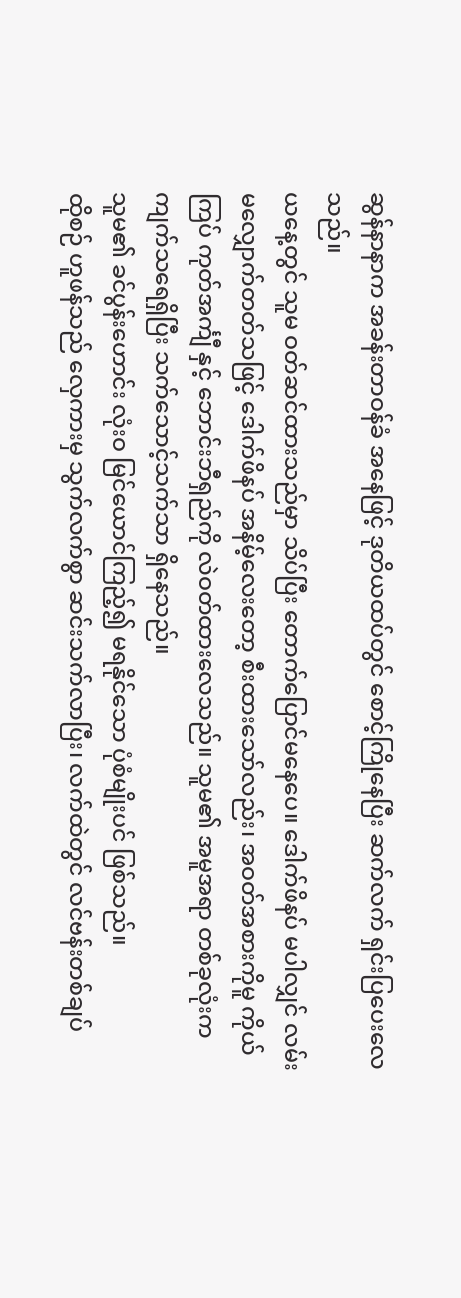ဆွန်နာနာက အခန်းတာဝန်ခံ အနေဖြင့် ဒုတိယထပ်တွင် စောင့်ကြိုနေပြီး ဆက်လက် ရှင်းပြပေးလေသည်။
ယနေ့တွင် သူမ ဝတ်ဆင်ထားသည်မှာ သိပ်ပြီး တောက်ပြောင်မနေပေ။ ဒေါက်ဖိနပ် မပါလျှင် လမ်းမလျှောက်တတ်သဖြင့် ဒေါက်ဖိနပ် အနိမ့်လေးတော့ စီးထားသော်လည်း၊ အဝတ်အစားကိုမူ ကိုယ်ကြပ် ကုတ်အင်္ကျီ နှင့် ဘောင်းဘီရှည်ကို လဲဝတ်ထားလေသည်။ သူမ၏ အမူအရာ တစ်ခုလုံးက ကျက်သရေရှိပြီး သက်သောင့်သက်သာ ရှိနေသည်။
သူမ၏ ခင်ပွန်းဟောင်း လုံးဝ မြင်ယောင်ကြည့်၍ မရနိုင်သော ပုံစံမျိုးပင် ဖြစ်သည်။
ထိုစဉ် ဟူဖန်သည် လှေကားမှ သွက်လက်စွာ ဆင်းသက်လာပြီး၊ လက်ထဲတွင် လင်ဗန်းတစ်ချပ်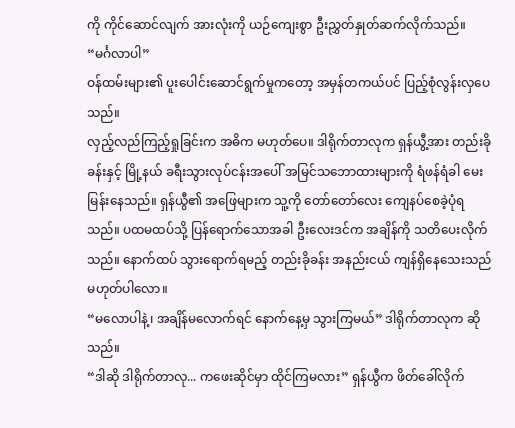ကို ကိုင်ဆောင်လျက် အားလုံးကို ယဉ်ကျေးစွာ ဦးညွှတ်နှုတ်ဆက်လိုက်သည်။
“မင်္ဂလာပါ”
ဝန်ထမ်းများ၏ ပူးပေါင်းဆောင်ရွက်မှုကတော့ အမှန်တကယ်ပင် ပြည့်စုံလွန်းလှပေသည်။
လှည့်လည်ကြည့်ရှုခြင်းက အဓိက မဟုတ်ပေ။ ဒါရိုက်တာလုက ရှန်ယွီ့အား တည်းခိုခန်းနှင့် မြို့နယ် ခရီးသွားလုပ်ငန်းအပေါ် အမြင်သဘောထားများကို ရံဖန်ရံခါ မေးမြန်းနေသည်။ ရှန်ယွီ၏ အဖြေများက သူ့ကို တော်တော်လေး ကျေနပ်စေခဲ့ပုံရသည်။ ပထမထပ်သို့ ပြန်ရောက်သောအခါ ဦးလေးဒင်က အချိန်ကို သတိပေးလိုက်သည်။ နောက်ထပ် သွားရောက်ရမည့် တည်းခိုခန်း အနည်းငယ် ကျန်ရှိနေသေးသည် မဟုတ်ပါလော။
“မလောပါနဲ့၊ အချိန်မလောက်ရင် နောက်နေ့မှ သွားကြမယ်” ဒါရိုက်တာလုက ဆိုသည်။
“ဒါဆို ဒါရိုက်တာလု... ကဖေးဆိုင်မှာ ထိုင်ကြမလား” ရှန်ယွီက ဖိတ်ခေါ်လိုက်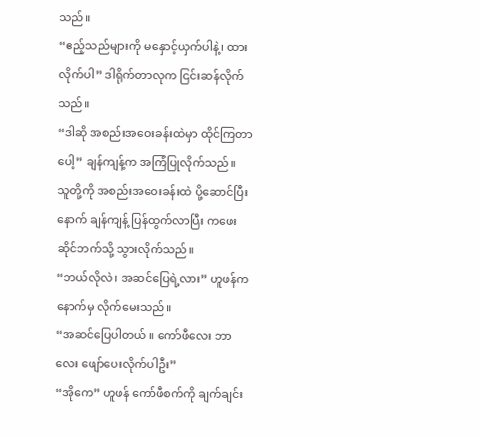သည်။
“ဧည့်သည်များကို မနှောင့်ယှက်ပါနဲ့၊ ထားလိုက်ပါ” ဒါရိုက်တာလုက ငြင်းဆန်လိုက်သည်။
“ဒါဆို အစည်းအဝေးခန်းထဲမှာ ထိုင်ကြတာပေါ့” ချန်ကျန့်က အကြံပြုလိုက်သည်။
သူတို့ကို အစည်းအဝေးခန်းထဲ ပို့ဆောင်ပြီးနောက် ချန်ကျန့် ပြန်ထွက်လာပြီး ကဖေးဆိုင်ဘက်သို့ သွားလိုက်သည်။
“ဘယ်လိုလဲ၊ အဆင်ပြေရဲ့လား” ဟူဖန်က နောက်မှ လိုက်မေးသည်။
“အဆင်ပြေပါတယ် ။ ကော်ဖီလေး ဘာလေး ဖျော်ပေးလိုက်ပါဦး”
“အိုကေ” ဟူဖန် ကော်ဖီစက်ကို ချက်ချင်း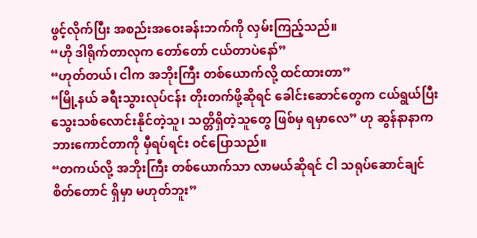ဖွင့်လိုက်ပြီး အစည်းအဝေးခန်းဘက်ကို လှမ်းကြည့်သည်။
“ဟို ဒါရိုက်တာလုက တော်တော် ငယ်တာပဲနော်”
“ဟုတ်တယ်၊ ငါက အဘိုးကြီး တစ်ယောက်လို့ ထင်ထားတာ”
“မြို့နယ် ခရီးသွားလုပ်ငန်း တိုးတက်ဖို့ဆိုရင် ခေါင်းဆောင်တွေက ငယ်ရွယ်ပြီး သွေးသစ်လောင်းနိုင်တဲ့သူ၊ သတ္တိရှိတဲ့သူတွေ ဖြစ်မှ ရမှာလေ” ဟု ဆွန်နာနာက ဘားကောင်တာကို မှီရပ်ရင်း ဝင်ပြောသည်။
“တကယ်လို့ အဘိုးကြီး တစ်ယောက်သာ လာမယ်ဆိုရင် ငါ သရုပ်ဆောင်ချင်စိတ်တောင် ရှိမှာ မဟုတ်ဘူး”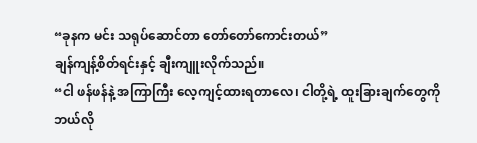“ခုနက မင်း သရုပ်ဆောင်တာ တော်တော်ကောင်းတယ်”
ချန်ကျန့်စိတ်ရင်းနှင့် ချီးကျူးလိုက်သည်။
“ငါ ဖန်ဖန်နဲ့ အကြာကြီး လေ့ကျင့်ထားရတာလေ၊ ငါတို့ရဲ့ ထူးခြားချက်တွေကို ဘယ်လို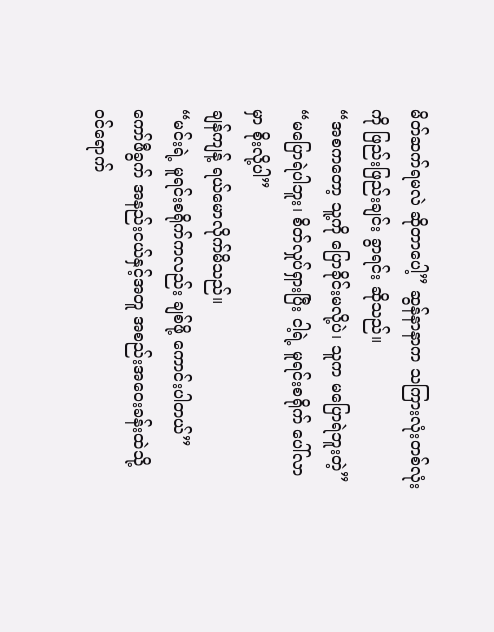မိတ်ဆက်ရမလဲ ဆိုတာပေါ့” ဆွန်နာနာက သကြားလုံးတစ်လုံးကို ဖြည်းဖြည်းချင်း ခွာရင်း ဆိုသည်။
“အစကတော့ သူ့ကို ပြောခိုင်းမလို့ပဲ၊ သူက မပြောရဲဘူးတဲ့”
“မပြောရဲပါဘူး၊ စိတ်လှုပ်ရှားပြီး ငါ့ရဲ့ မူရင်းစရိုက် ပေါ်လာမှာ စိုးလို့ပါ”
ချန်ကျန့် ရယ်မောလိုက်မိသည်။
“မင်းရဲ့ မူရင်းစရိုက်ကလည်း ချစ်ဖို့ ကောင်းပါတယ်”
ကော်ဖီခွက် အနည်းငယ်နှင့်အတူ အစည်းအဝေးခန်းထဲသို့ ဝင်ရောက်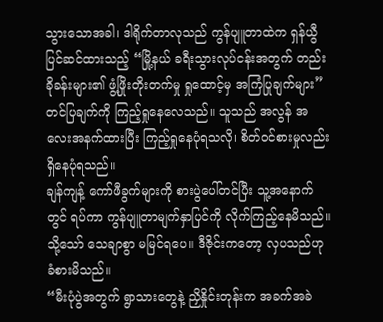သွားသောအခါ၊ ဒါရိုက်တာလုသည် ကွန်ပျူတာထဲက ရှန်ယွီ ပြင်ဆင်ထားသည့် “မြို့နယ် ခရီးသွားလုပ်ငန်းအတွက် တည်းခိုခန်းများ၏ ဖွံ့ဖြိုးတိုးတက်မှု ရှုထောင့်မှ အကြံပြုချက်များ” တင်ပြချက်ကို ကြည့်ရှုနေလေသည်။ သူသည် အလွန် အလေးအနက်ထားပြီး ကြည့်ရှုနေပုံရသလို၊ စိတ်ဝင်စားမှုလည်း ရှိနေပုံရသည်။
ချန်ကျန့် ကော်ဖီခွက်များကို စားပွဲပေါ်တင်ပြီး သူ့အနောက်တွင် ရပ်ကာ ကွန်ပျူတာမျက်နှာပြင်ကို လိုက်ကြည့်နေမိသည်။ သို့သော် သေချာစွာ မမြင်ရပေ။ ဒီဇိုင်းကတော့ လှပသည်ဟု ခံစားမိသည်။
“မီးပုံပွဲအတွက် ရွာသားတွေနဲ့ ညှိနှိုင်းတုန်းက အခက်အခဲ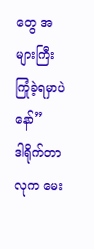တွေ အများကြီး ကြုံခဲ့ရမှာပဲနော်”
ဒါရိုက်တာလုက မေး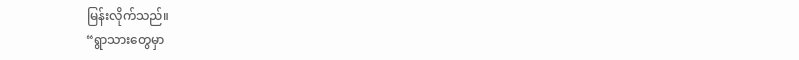မြန်းလိုက်သည်။
“ရွာသားတွေမှာ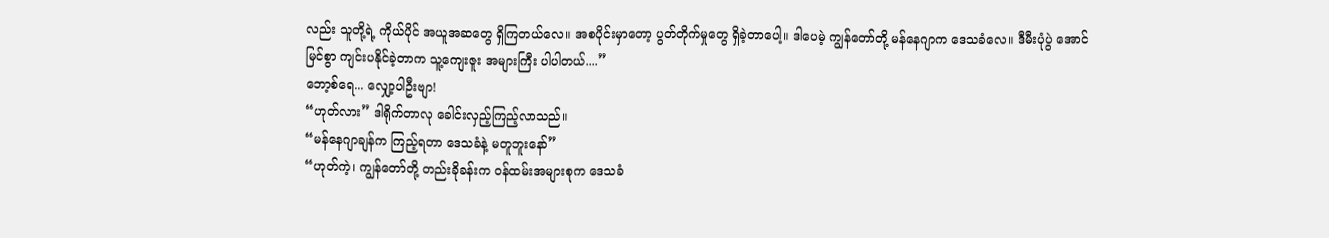လည်း သူတို့ရဲ့ ကိုယ်ပိုင် အယူအဆတွေ ရှိကြတယ်လေ။ အစပိုင်းမှာတော့ ပွတ်တိုက်မှုတွေ ရှိခဲ့တာပေါ့။ ဒါပေမဲ့ ကျွန်တော်တို့ မန်နေဂျာက ဒေသခံလေ။ ဒီမီးပုံပွဲ အောင်မြင်စွာ ကျင်းပနိုင်ခဲ့တာက သူ့ကျေးဇူး အများကြီး ပါပါတယ်....”
ဘော့စ်ရေ... လျှော့ပါဦးဗျာ!
“ဟုတ်လား” ဒါရိုက်တာလု ခေါင်းလှည့်ကြည့်လာသည်။
“မန်နေဂျာချန်က ကြည့်ရတာ ဒေသခံနဲ့ မတူဘူးနော်”
“ဟုတ်ကဲ့၊ ကျွန်တော်တို့ တည်းခိုခန်းက ဝန်ထမ်းအများစုက ဒေသခံ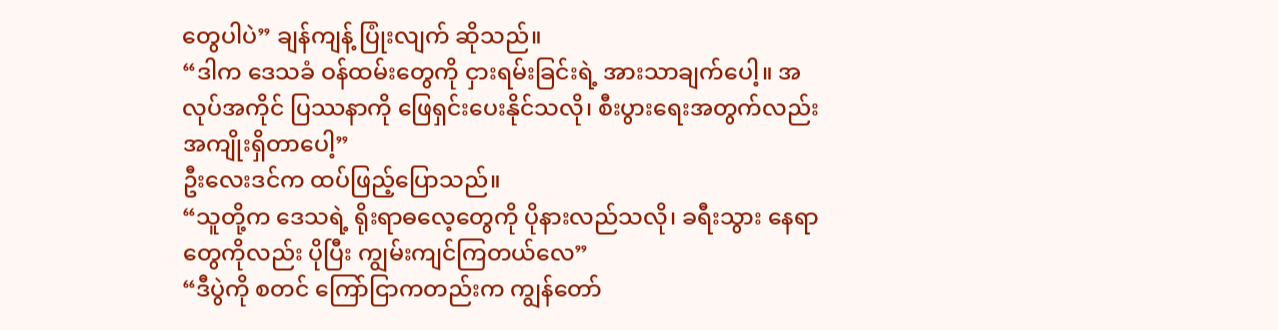တွေပါပဲ” ချန်ကျန့် ပြုံးလျက် ဆိုသည်။
“ဒါက ဒေသခံ ဝန်ထမ်းတွေကို ငှားရမ်းခြင်းရဲ့ အားသာချက်ပေါ့။ အလုပ်အကိုင် ပြဿနာကို ဖြေရှင်းပေးနိုင်သလို၊ စီးပွားရေးအတွက်လည်း အကျိုးရှိတာပေါ့”
ဦးလေးဒင်က ထပ်ဖြည့်ပြောသည်။
“သူတို့က ဒေသရဲ့ ရိုးရာဓလေ့တွေကို ပိုနားလည်သလို၊ ခရီးသွား နေရာတွေကိုလည်း ပိုပြီး ကျွမ်းကျင်ကြတယ်လေ”
“ဒီပွဲကို စတင် ကြော်ငြာကတည်းက ကျွန်တော်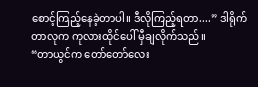စောင့်ကြည့်နေခဲ့တာပါ။ ဒီလိုကြည့်ရတာ....” ဒါရိုက်တာလုက ကုလားထိုင်ပေါ် မှီချလိုက်သည်။
“တာယွင်က တော်တော်လေး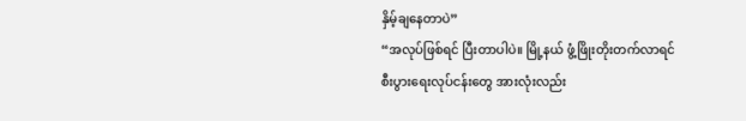နှိမ့်ချနေတာပဲ”
“အလုပ်ဖြစ်ရင် ပြီးတာပါပဲ။ မြို့နယ် ဖွံ့ဖြိုးတိုးတက်လာရင် စီးပွားရေးလုပ်ငန်းတွေ အားလုံးလည်း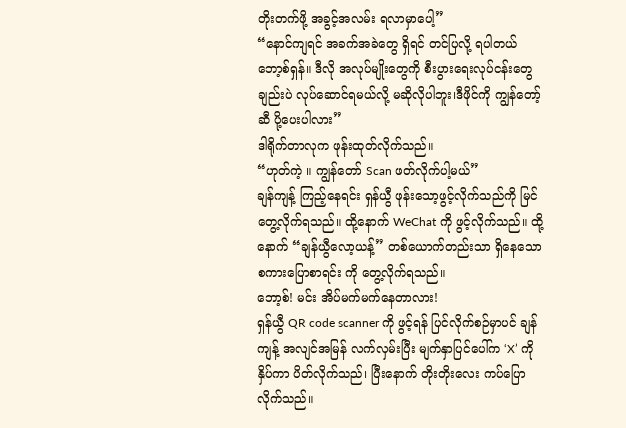တိုးတက်ဖို့ အခွင့်အလမ်း ရလာမှာပေါ့”
“နောင်ကျရင် အခက်အခဲတွေ ရှိရင် တင်ပြလို့ ရပါတယ်ဘော့စ်ရှန်။ ဒီလို အလုပ်မျိုးတွေကို စီးပွားရေးလုပ်ငန်းတွေချည်းပဲ လုပ်ဆောင်ရမယ်လို့ မဆိုလိုပါဘူး၊ဒီဖိုင်ကို ကျွန်တော့်ဆီ ပို့ပေးပါလား”
ဒါရိုက်တာလုက ဖုန်းထုတ်လိုက်သည်။
“ဟုတ်ကဲ့ ။ ကျွန်တော် Scan ဖတ်လိုက်ပါ့မယ်”
ချန်ကျန့် ကြည့်နေရင်း ရှန်ယွီ ဖုန်းသော့ဖွင့်လိုက်သည်ကို မြင်တွေ့လိုက်ရသည်။ ထို့နောက် WeChat ကို ဖွင့်လိုက်သည်။ ထို့နောက် “ချန်ယွီလော့ယန့်” တစ်ယောက်တည်းသာ ရှိနေသော စကားပြောစာရင်း ကို တွေ့လိုက်ရသည်။
ဘော့စ်! မင်း အိပ်မက်မက်နေတာလား!
ရှန်ယွီ QR code scanner ကို ဖွင့်ရန် ပြင်လိုက်စဉ်မှာပင် ချန်ကျန့် အလျင်အမြန် လက်လှမ်းပြီး မျက်နှာပြင်ပေါ်က ‘X’ ကို နှိပ်ကာ ပိတ်လိုက်သည်၊ ပြီးနောက် တိုးတိုးလေး ကပ်ပြောလိုက်သည်။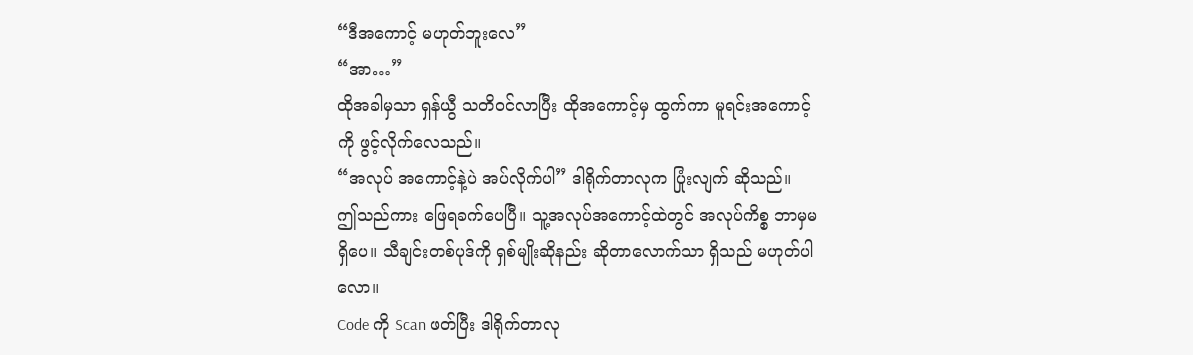“ဒီအကောင့် မဟုတ်ဘူးလေ”
“အာ…”
ထိုအခါမှသာ ရှန်ယွီ သတိဝင်လာပြီး ထိုအကောင့်မှ ထွက်ကာ မူရင်းအကောင့်ကို ဖွင့်လိုက်လေသည်။
“အလုပ် အကောင့်နဲ့ပဲ အပ်လိုက်ပါ” ဒါရိုက်တာလုက ပြုံးလျက် ဆိုသည်။
ဤသည်ကား ဖြေရခက်ပေပြီ။ သူ့အလုပ်အကောင့်ထဲတွင် အလုပ်ကိစ္စ ဘာမှမရှိပေ။ သီချင်းတစ်ပုဒ်ကို ရှစ်မျိုးဆိုနည်း ဆိုတာလောက်သာ ရှိသည် မဟုတ်ပါလော။
Code ကို Scan ဖတ်ပြီး ဒါရိုက်တာလု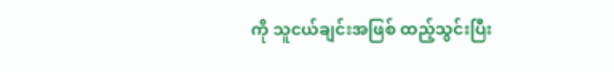ကို သူငယ်ချင်းအဖြစ် ထည့်သွင်းပြီး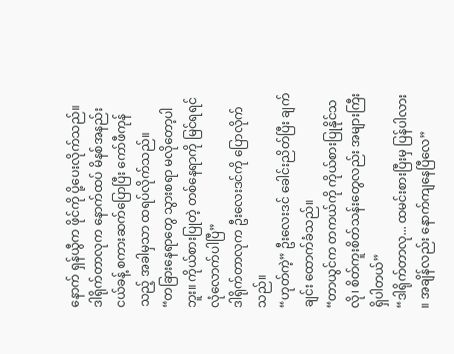နောက် ရှန်ယွီက ဖိုင်ကို ပို့ပေးလိုက်သည်။
ဒါရိုက်တာလုက နောက်ထပ် မိနစ်အနည်းငယ်ခန့် စကားဆက်ပြောပြီး ကော်ဖီကုန်သည့် အခါမှသာ ထရပ်လိုက်သည်။
“တခြားနေရာတွေ သွားစရာ မလိုတော့ပါဘူး။ ကိုယ်စားပြုတဲ့ တစ်နေရာကို မြင်ရရင် လုံလောက်ပါပြီ”
ဒါရိုက်တာလုက ဦးလေးဒင်ကို ပြောလိုက်သည်။
“ဟုတ်ကဲ့” ဦးလေးဒင် ခေါင်းညိတ်ပြီး ချက်ချင်း ထောက်ခံသည်။
“တာယွင်က တကယ်ကို ကိုယ်စားပြုနိုင်သလို၊ စိတ်ကူးစိတ်သန်းတွေလည်း အများကြီး ရှိပါတယ်”
“ဒါရိုက်တာလု... ထမင်းစားပြီးမှ ပြန်ပါလား ။ အချိန်လည်း နောက်ကျနေပြီလေ”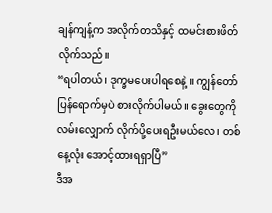ချန်ကျန့်က အလိုက်တသိနှင့် ထမင်းစားဖိတ်လိုက်သည်။
“ရပါတယ်၊ ဒုက္ခမပေးပါရစေနဲ့ ။ ကျွန်တော် ပြန်ရောက်မှပဲ စားလိုက်ပါမယ်။ ခွေးတွေကို လမ်းလျှောက် လိုက်ပို့ပေးရဦးမယ်လေ၊ တစ်နေ့လုံး အောင့်ထားရရှာပြီ”
ဒီအ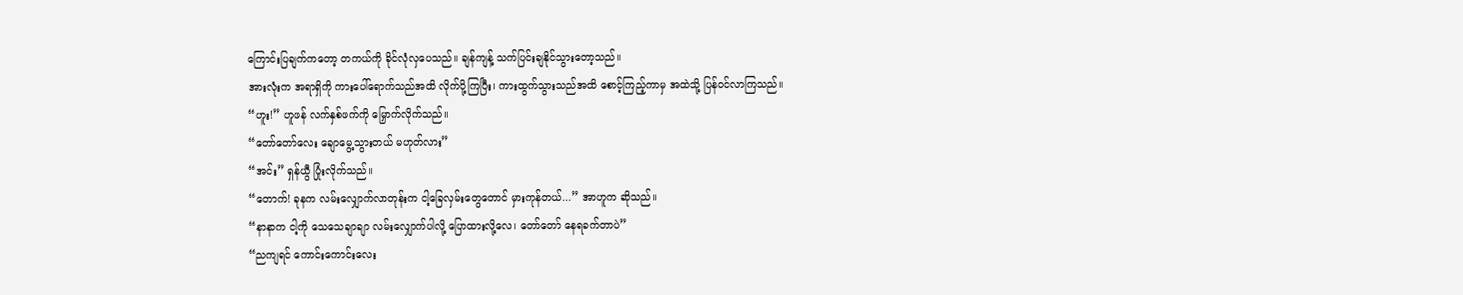ကြောင်းပြချက်ကတော့ တကယ်ကို ခိုင်လုံလှပေသည်။ ချန်ကျန့် သက်ပြင်းချနိုင်သွားတော့သည်။
အားလုံးက အရာရှိကို ကားပေါ်ရောက်သည်အထိ လိုက်ပို့ကြပြီး၊ ကားထွက်သွားသည်အထိ စောင့်ကြည့်ကာမှ အထဲသို့ ပြန်ဝင်လာကြသည်။
“ဟူး!” ဟူဖန် လက်နှစ်ဖက်ကို မြှောက်လိုက်သည်။
“တော်တော်လေး ချောမွေ့သွားတယ် မဟုတ်လား”
“အင်း” ရှန်ယွီ ပြုံးလိုက်သည်။
“တောက်! ခုနက လမ်းလျှောက်လာတုန်းက ငါ့ခြေလှမ်းတွေတောင် မှားကုန်တယ်...” အာဟူက ဆိုသည်။
“နာနာက ငါ့ကို သေသေချာချာ လမ်းလျှောက်ပါလို့ ပြောထားလို့လေ၊ တော်တော် နေရခက်တာပဲ”
“ညကျရင် ကောင်းကောင်းလေး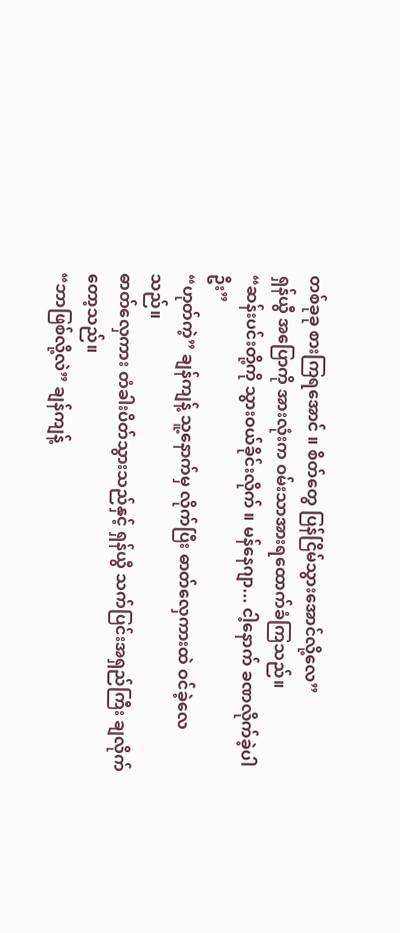တစ်ခုခု စားကြရအောင် ။ စိတ်တွေ ပြန်ငြိမ်သွားအောင်လို့လေ”
ရှန်ယွီ အပြောကို အားလုံးက ဝမ်းသာအားရထောက်ခံကြသည်။
“ဆန်းပင်းတို့ကို သွားဝယ်ခိုင်းလိုက် ။ မန်နေဂျာ... ငါ့နောက် ခဏလိုက်ခဲ့ပါဦး”
“ဟုတ်ကဲ့” ချန်ကျန့် သူ့နောက်မှ လိုက်ပြီး ဓာတ်လှေကားထဲ ဝင်ခဲ့လေသည်။
ဓာတ်လှေကား တံခါးပိတ်သွားသည်နှင့် ရှန်ယွီ သက်ပြင်းအရှည်ကြီး ချလိုက်တော့သည်။
“ဘာဖြစ်လို့လဲ” ချန်ကျန့်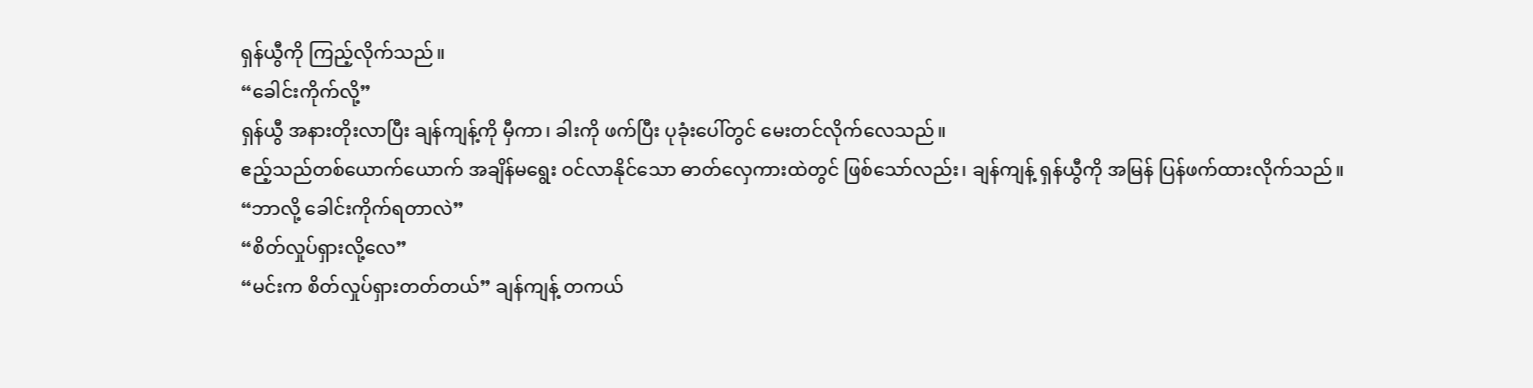ရှန်ယွီကို ကြည့်လိုက်သည်။
“ခေါင်းကိုက်လို့”
ရှန်ယွီ အနားတိုးလာပြီး ချန်ကျန့်ကို မှီကာ၊ ခါးကို ဖက်ပြီး ပုခုံးပေါ်တွင် မေးတင်လိုက်လေသည်။
ဧည့်သည်တစ်ယောက်ယောက် အချိန်မရွေး ဝင်လာနိုင်သော ဓာတ်လှေကားထဲတွင် ဖြစ်သော်လည်း၊ ချန်ကျန့် ရှန်ယွီကို အမြန် ပြန်ဖက်ထားလိုက်သည်။
“ဘာလို့ ခေါင်းကိုက်ရတာလဲ”
“စိတ်လှုပ်ရှားလို့လေ”
“မင်းက စိတ်လှုပ်ရှားတတ်တယ်” ချန်ကျန့် တကယ်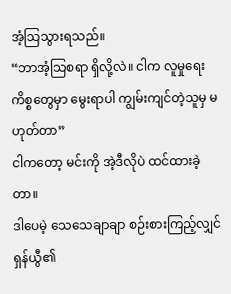အံ့သြသွားရသည်။
“ဘာအံ့သြစရာ ရှိလို့လဲ။ ငါက လူမှုရေး ကိစ္စတွေမှာ မွေးရာပါ ကျွမ်းကျင်တဲ့သူမှ မဟုတ်တာ”
ငါကတော့ မင်းကို အဲ့ဒီလိုပဲ ထင်ထားခဲ့တာ။
ဒါပေမဲ့ သေသေချာချာ စဉ်းစားကြည့်လျှင် ရှန်ယွီ၏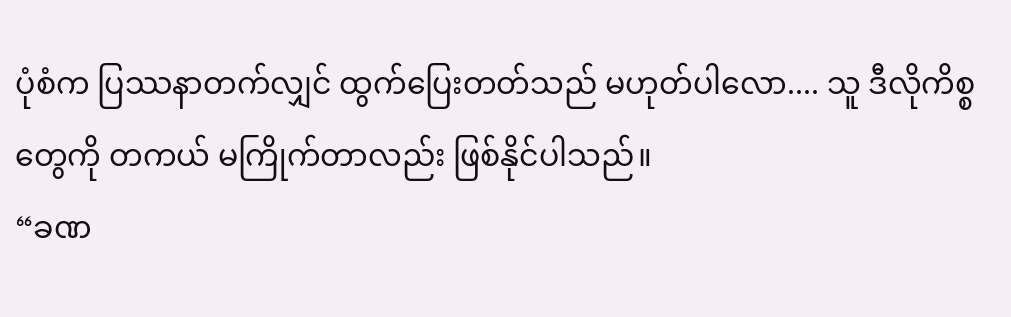ပုံစံက ပြဿနာတက်လျှင် ထွက်ပြေးတတ်သည် မဟုတ်ပါလော.... သူ ဒီလိုကိစ္စတွေကို တကယ် မကြိုက်တာလည်း ဖြစ်နိုင်ပါသည်။
“ခဏ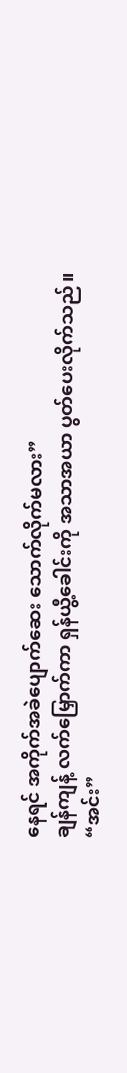နေရင် အကိုက်အခဲပျောက်ဆေး သောက်လိုက်မလား”
ချန်ကျန့် လက်မြှောက်ကာ ရှန်ယွီ့ခေါင်းကို အသာအယာ ပွတ်ပေးလိုက်သည်။
“အင်း”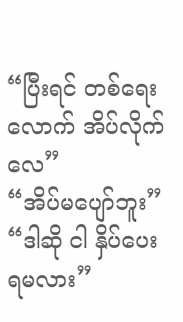“ပြီးရင် တစ်ရေးလောက် အိပ်လိုက်လေ”
“အိပ်မပျော်ဘူး”
“ဒါဆို ငါ နှိပ်ပေးရမလား”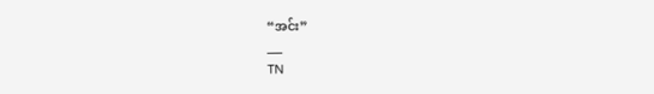“အင်း”
___
TN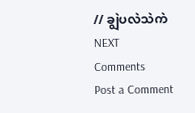// ချွဲပလဲသဲကဲ
NEXT
Comments
Post a Comment